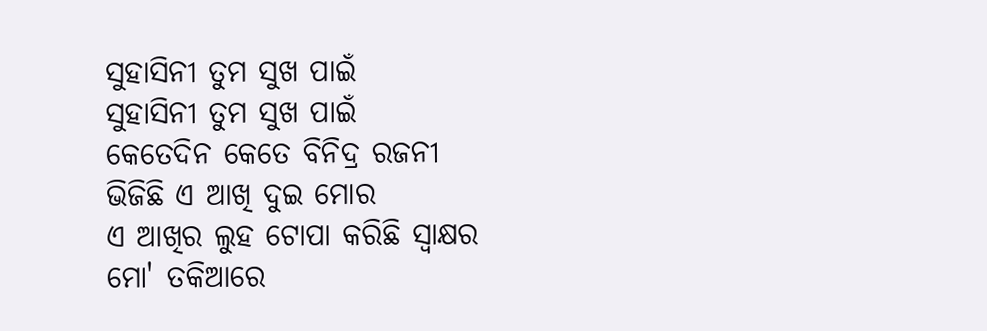ସୁହାସିନୀ ତୁମ ସୁଖ ପାଇଁ
ସୁହାସିନୀ ତୁମ ସୁଖ ପାଇଁ
କେତେଦିନ କେତେ ବିନିଦ୍ର ରଜନୀ
ଭିଜିଛି ଏ ଆଖି ଦୁଇ ମୋର
ଏ ଆଖିର ଲୁହ ଟୋପା କରିଛି ସ୍ୱାକ୍ଷର
ମୋ' ତକିଆରେ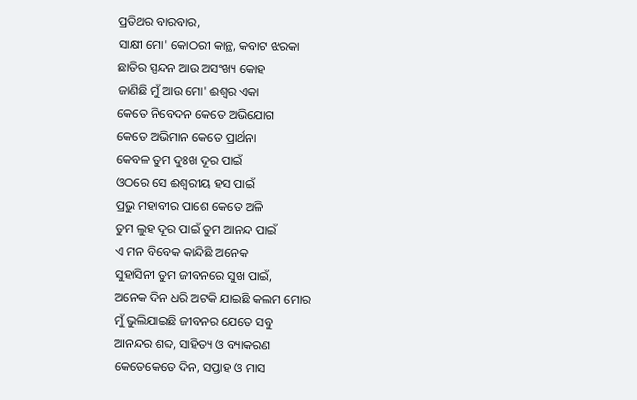ପ୍ରତିଥର ବାରବାର,
ସାକ୍ଷୀ ମୋ' କୋଠରୀ କାନ୍ଥ, କବାଟ ଝରକା
ଛାତିର ସ୍ପନ୍ଦନ ଆଉ ଅସଂଖ୍ୟ କୋହ
ଜାଣିଛି ମୁଁ ଆଉ ମୋ' ଈଶ୍ୱର ଏକା
କେତେ ନିବେଦନ କେତେ ଅଭିଯୋଗ
କେତେ ଅଭିମାନ କେତେ ପ୍ରାର୍ଥନା
କେବଳ ତୁମ ଦୁଃଖ ଦୂର ପାଇଁ
ଓଠରେ ସେ ଈଶ୍ୱରୀୟ ହସ ପାଇଁ
ପ୍ରଭୁ ମହାବୀର ପାଶେ କେତେ ଅଳି
ତୁମ ଲୁହ ଦୂର ପାଇଁ ତୁମ ଆନନ୍ଦ ପାଇଁ
ଏ ମନ ବିବେକ କାନ୍ଦିଛି ଅନେକ
ସୁହାସିନୀ ତୁମ ଜୀବନରେ ସୁଖ ପାଇଁ,
ଅନେକ ଦିନ ଧରି ଅଟକି ଯାଇଛି କଲମ ମୋର
ମୁଁ ଭୁଲିଯାଇଛି ଜୀବନର ଯେତେ ସବୁ
ଆନନ୍ଦର ଶବ୍ଦ, ସାହିତ୍ୟ ଓ ବ୍ୟାକରଣ
କେତେକେତେ ଦିନ, ସପ୍ତାହ ଓ ମାସ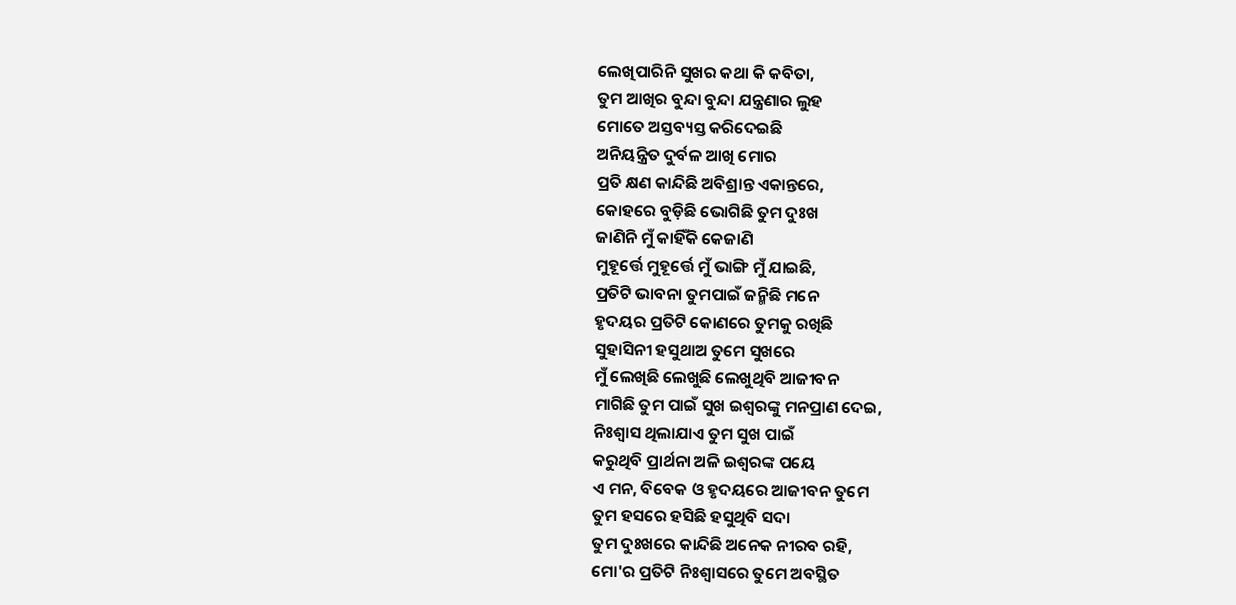ଲେଖିପାରିନି ସୁଖର କଥା କି କବିତା,
ତୁମ ଆଖିର ବୁନ୍ଦା ବୁନ୍ଦା ଯନ୍ତ୍ରଣାର ଲୁହ
ମୋତେ ଅସ୍ତବ୍ୟସ୍ତ କରିଦେଇଛି
ଅନିୟନ୍ତ୍ରିତ ଦୁର୍ବଳ ଆଖି ମୋର
ପ୍ରତି କ୍ଷଣ କାନ୍ଦିଛି ଅବିଶ୍ରାନ୍ତ ଏକାନ୍ତରେ,
କୋହରେ ବୁଡ଼ିଛି ଭୋଗିଛି ତୁମ ଦୁଃଖ
ଜାଣିନି ମୁଁ କାହିଁକି କେଜାଣି
ମୁହୂର୍ତ୍ତେ ମୁହୂର୍ତ୍ତେ ମୁଁ ଭାଙ୍ଗି ମୁଁ ଯାଇଛି,
ପ୍ରତିଟି ଭାବନା ତୁମପାଇଁ ଜନ୍ମିଛି ମନେ
ହୃଦୟର ପ୍ରତିଟି କୋଣରେ ତୁମକୁ ରଖିଛି
ସୁହାସିନୀ ହସୁଥାଅ ତୁମେ ସୁଖରେ
ମୁଁ ଲେଖିଛି ଲେଖୁଛି ଲେଖୁଥିବି ଆଜୀବନ
ମାଗିଛି ତୁମ ପାଇଁ ସୁଖ ଇଶ୍ୱରଙ୍କୁ ମନପ୍ରାଣ ଦେଇ,
ନିଃଶ୍ୱାସ ଥିଲାଯାଏ ତୁମ ସୁଖ ପାଇଁ
କରୁଥିବି ପ୍ରାର୍ଥନା ଅଳି ଇଶ୍ୱରଙ୍କ ପୟେ
ଏ ମନ, ବିବେକ ଓ ହୃଦୟରେ ଆଜୀବନ ତୁମେ
ତୁମ ହସରେ ହସିଛି ହସୁଥିବି ସଦା
ତୁମ ଦୁଃଖରେ କାନ୍ଦିଛି ଅନେକ ନୀରବ ରହି,
ମୋ'ର ପ୍ରତିଟି ନିଃଶ୍ୱାସରେ ତୁମେ ଅବସ୍ଥିତ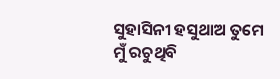ସୁହାସିନୀ ହସୁଥାଅ ତୁମେ
ମୁଁ ରଚୁଥିବି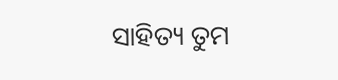ସାହିତ୍ୟ ତୁମ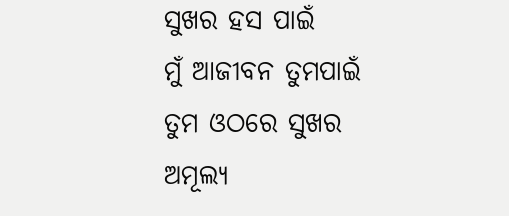ସୁଖର ହସ ପାଇଁ
ମୁଁ ଆଜୀବନ ତୁମପାଇଁ
ତୁମ ଓଠରେ ସୁଖର ଅମୂଲ୍ୟ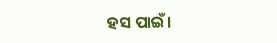ହସ ପାଇଁ।